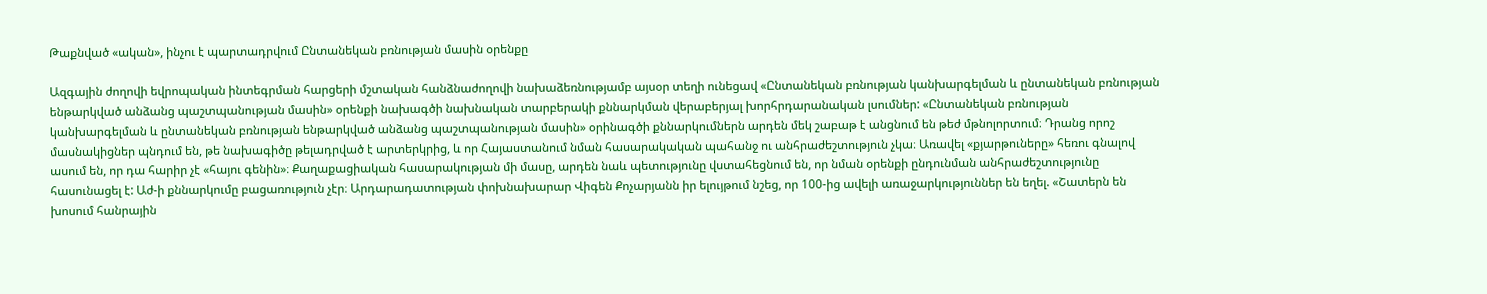Թաքնված «ական», ինչու է պարտադրվում Ընտանեկան բռնության մասին օրենքը

Ազգային ժողովի եվրոպական ինտեգրման հարցերի մշտական հանձնաժողովի նախաձեռնությամբ այսօր տեղի ունեցավ «Ընտանեկան բռնության կանխարգելման և ընտանեկան բռնության ենթարկված անձանց պաշտպանության մասին» օրենքի նախագծի նախնական տարբերակի քննարկման վերաբերյալ խորհրդարանական լսումներ: «Ընտանեկան բռնության կանխարգելման և ընտանեկան բռնության ենթարկված անձանց պաշտպանության մասին» օրինագծի քննարկումներն արդեն մեկ շաբաթ է անցնում են թեժ մթնոլորտում։ Դրանց որոշ մասնակիցներ պնդում են, թե նախագիծը թելադրված է արտերկրից, և որ Հայաստանում նման հասարակական պահանջ ու անհրաժեշտություն չկա։ Առավել «քյարթուները» հեռու գնալով ասում են, որ դա հարիր չէ «հայու գենին»։ Քաղաքացիական հասարակության մի մասը, արդեն նաև պետությունը վստահեցնում են, որ նման օրենքի ընդունման անհրաժեշտությունը հասունացել է: Աժ-ի քննարկումը բացառություն չէր։ Արդարադատության փոխնախարար Վիգեն Քոչարյանն իր ելույթում նշեց, որ 100-ից ավելի առաջարկություններ են եղել. «Շատերն են խոսում հանրային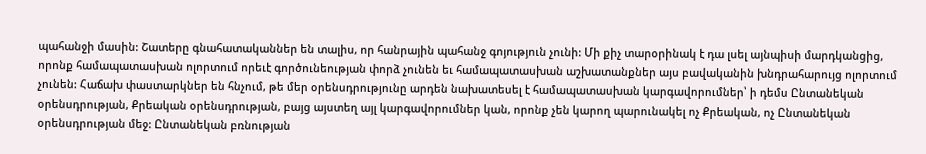պահանջի մասին: Շատերը գնահատականներ են տալիս, որ հանրային պահանջ գոյություն չունի: Մի քիչ տարօրինակ է դա լսել այնպիսի մարդկանցից, որոնք համապատասխան ոլորտում որեւէ գործունեության փորձ չունեն եւ համապատասխան աշխատանքներ այս բավականին խնդրահարույց ոլորտում չունեն: Հաճախ փաստարկներ են հնչում, թե մեր օրենսդրությունը արդեն նախատեսել է համապատասխան կարգավորումներ՝ ի դեմս Ընտանեկան օրենսդրության, Քրեական օրենսդրության, բայց այստեղ այլ կարգավորումներ կան, որոնք չեն կարող պարունակել ոչ Քրեական, ոչ Ընտանեկան օրենսդրության մեջ: Ընտանեկան բռնության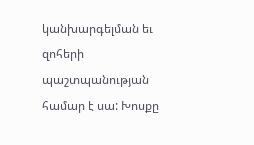կանխարգելման եւ զոհերի պաշտպանության համար է սա: Խոսքը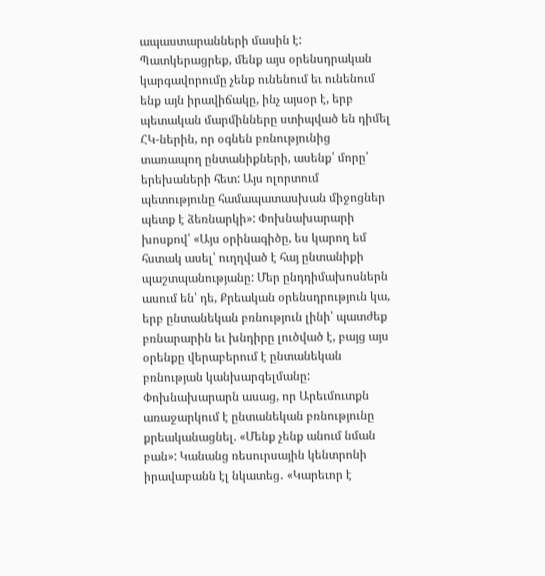ապաստարանների մասին է: Պատկերացրեք, մենք այս օրենսդրական կարգավորումը չենք ունենում եւ ունենում ենք այն իրավիճակը, ինչ այսօր է, երբ պետական մարմինները ստիպված են դիմել ՀԿ-ներին, որ օգնեն բռնությունից տառապող ընտանիքների, ասենք՝ մորը՝ երեխաների հետ: Այս ոլորտում պետությունը համապատասխան միջոցներ պետք է ձեռնարկի»: Փոխնախարարի խոսքով՝ «Այս օրինագիծը, ես կարող եմ հստակ ասել՝ ուղղված է հայ ընտանիքի պաշտպանությանը: Մեր ընդդիմախոսներն ասում են՝ դե, Քրեական օրենսդրություն կա, երբ ընտանեկան բռնություն լինի՝ պատժեք բռնարարին եւ խնդիրը լուծված է, բայց այս օրենքը վերաբերում է ընտանեկան բռնության կանխարգելմանը: Փոխնախարարն ասաց, որ Արեւմուտքն առաջարկում է ընտանեկան բռնությունը քրեականացնել. «Մենք չենք անում նման բան»: Կանանց ռեսուրսային կենտրոնի իրավաբանն էլ նկատեց․ «Կարեւոր է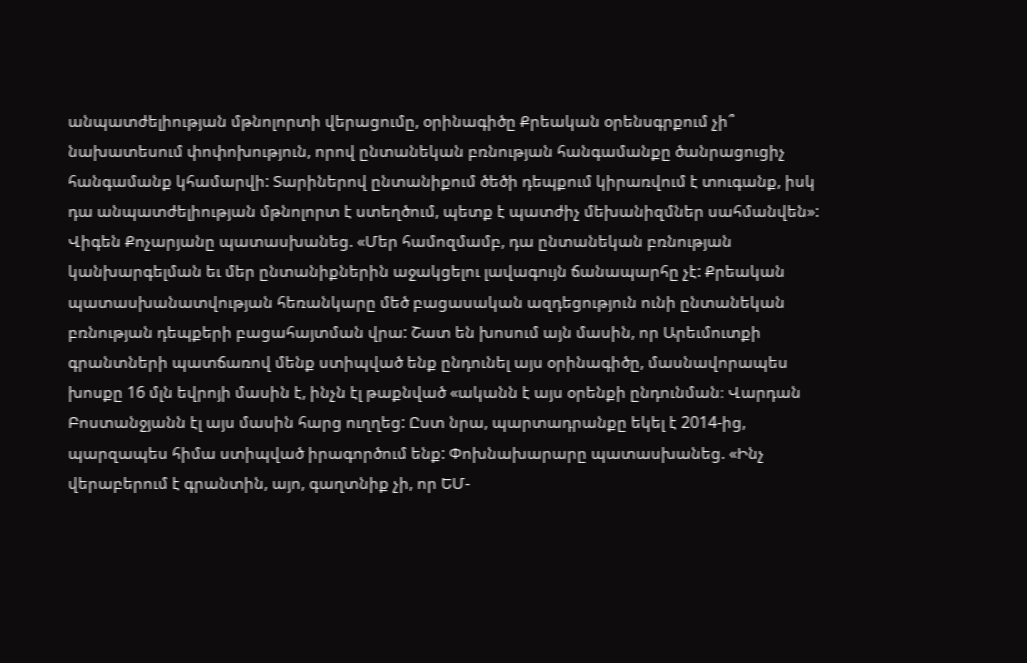անպատժելիության մթնոլորտի վերացումը, օրինագիծը Քրեական օրենսգրքում չի՞ նախատեսում փոփոխություն, որով ընտանեկան բռնության հանգամանքը ծանրացուցիչ հանգամանք կհամարվի: Տարիներով ընտանիքում ծեծի դեպքում կիրառվում է տուգանք, իսկ դա անպատժելիության մթնոլորտ է ստեղծում, պետք է պատժիչ մեխանիզմներ սահմանվեն»: Վիգեն Քոչարյանը պատասխանեց. «Մեր համոզմամբ, դա ընտանեկան բռնության կանխարգելման եւ մեր ընտանիքներին աջակցելու լավագույն ճանապարհը չէ: Քրեական պատասխանատվության հեռանկարը մեծ բացասական ազդեցություն ունի ընտանեկան բռնության դեպքերի բացահայտման վրա: Շատ են խոսում այն մասին, որ Արեւմուտքի գրանտների պատճառով մենք ստիպված ենք ընդունել այս օրինագիծը, մասնավորապես խոսքը 16 մլն եվրոյի մասին է, ինչն էլ թաքնված «ականն է այս օրենքի ընդունման։ Վարդան Բոստանջյանն էլ այս մասին հարց ուղղեց: Ըստ նրա, պարտադրանքը եկել է 2014-ից, պարզապես հիմա ստիպված իրագործում ենք: Փոխնախարարը պատասխանեց. «Ինչ վերաբերում է գրանտին, այո, գաղտնիք չի, որ ԵՄ-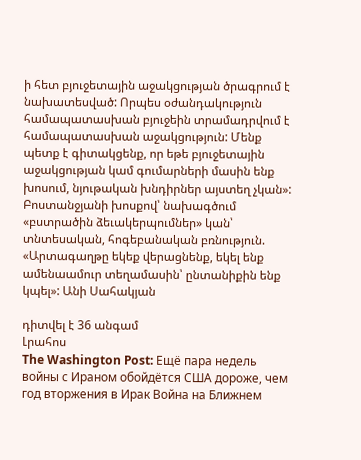ի հետ բյուջետային աջակցության ծրագրում է նախատեսված: Որպես օժանդակություն համապատասխան բյուջեին տրամադրվում է համապատասխան աջակցություն: Մենք պետք է գիտակցենք, որ եթե բյուջետային աջակցության կամ գումարների մասին ենք խոսում, նյութական խնդիրներ այստեղ չկան»: Բոստանջյանի խոսքով՝ նախագծում «բստրածին ձեւակերպումներ» կան՝ տնտեսական, հոգեբանական բռնություն. «Արտագաղթը եկեք վերացնենք, եկել ենք ամենաամուր տեղամասին՝ ընտանիքին ենք կպել»: Անի Սահակյան

դիտվել է 36 անգամ
Լրահոս
The Washington Post: Ещё пара недель войны с Ираном обойдётся США дороже, чем год вторжения в Ирак Война на Ближнем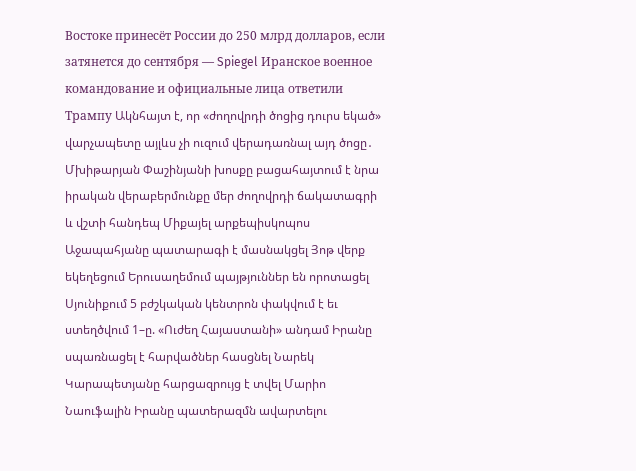Востоке принесёт России до 250 млрд долларов, если затянется до сентября — Spiegel Иранское военное командование и официальные лица ответили Трампу Ակնհայտ է, որ «ժողովրդի ծոցից դուրս եկած» վարչապետը այլևս չի ուզում վերադառնալ այդ ծոցը․ Մխիթարյան Փաշինյանի խոսքը բացահայտում է նրա իրական վերաբերմունքը մեր ժողովրդի ճակատագրի և վշտի հանդեպ Միքայել արքեպիսկոպոս Աջապահյանը պատարագի է մասնակցել Յոթ վերք եկեղեցում Երուսաղեմում պայթյուններ են որոտացել Սյունիքում 5 բժշկական կենտրոն փակվում է եւ ստեղծվում 1–ը. «Ուժեղ Հայաստանի» անդամ Իրանը սպառնացել է հարվածներ հասցնել Նարեկ Կարապետյանը հարցազրույց է տվել Մարիո Նաուֆալին Իրանը պատերազմն ավարտելու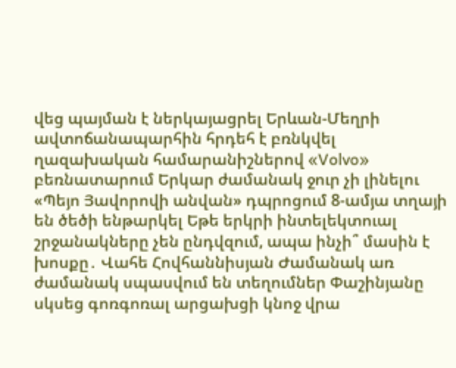վեց պայման է ներկայացրել Երևան-Մեղրի ավտոճանապարհին հրդեհ է բռնկվել ղազախական համարանիշներով «Volvo» բեռնատարում Երկար ժամանակ ջուր չի լինելու «Պեյո Յավորովի անվան» դպրոցում 8-ամյա տղայի են ծեծի ենթարկել Եթե երկրի ինտելեկտուալ շրջանակները չեն ընդվզում, ապա ինչի՞ մասին է խոսքը․ Վահե Հովհաննիսյան Ժամանակ առ ժամանակ սպասվում են տեղումներ Փաշինյանը սկսեց գոռգոռալ արցախցի կնոջ վրա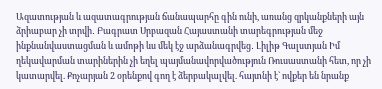Ազատության և ազատագրության ճանապարհը գին ունի, առանց զրկանքների այն ձրիաբար չի տրվի․ Բագրատ Սրբազան Հայաստանի տարեգրության մեջ ինքնանվաստացման և ամոթի ևս մեկ էջ արձանագրվեց․ Լիլիթ Գալստյան Իմ ղեկավարման տարիներին չի եղել պայմանավորվածություն Ռուսաստանի հետ, որ չի կատարվել. Քոչարյան 2 օրենքով գող է ձերբակալվել. հայտնի է` ովքեր են նրանք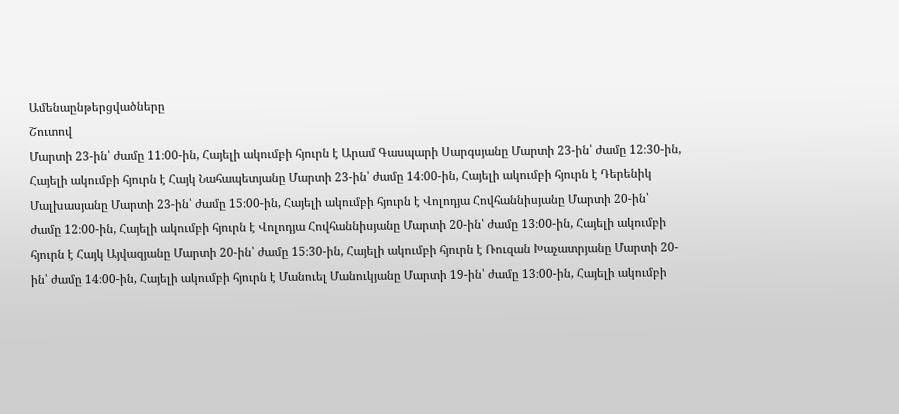Ամենաընթերցվածները
Շուտով
Մարտի 23-ին՝ ժամը 11։00-ին, Հայելի ակումբի հյուրն է Արամ Գասպարի Սարգսյանը Մարտի 23-ին՝ ժամը 12։30-ին, Հայելի ակումբի հյուրն է Հայկ Նահապետյանը Մարտի 23-ին՝ ժամը 14։00-ին, Հայելի ակումբի հյուրն է Դերենիկ Մալխասյանը Մարտի 23-ին՝ ժամը 15։00-ին, Հայելի ակումբի հյուրն է Վոլոդյա Հովհաննիսյանը Մարտի 20-ին՝ ժամը 12։00-ին, Հայելի ակումբի հյուրն է Վոլոդյա Հովհաննիսյանը Մարտի 20-ին՝ ժամը 13։00-ին, Հայելի ակումբի հյուրն է Հայկ Այվազյանը Մարտի 20-ին՝ ժամը 15։30-ին, Հայելի ակումբի հյուրն է Ռուզան Խաչատրյանը Մարտի 20-ին՝ ժամը 14։00-ին, Հայելի ակումբի հյուրն է Մանուել Մանուկյանը Մարտի 19-ին՝ ժամը 13։00-ին, Հայելի ակումբի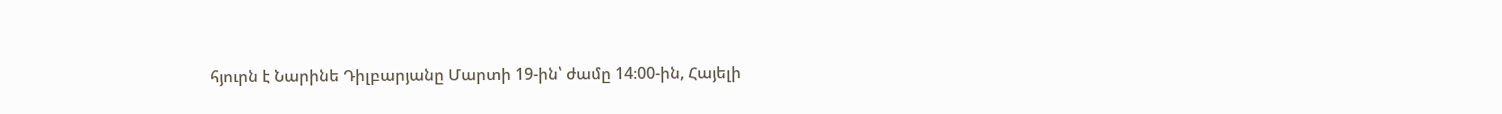հյուրն է Նարինե Դիլբարյանը Մարտի 19-ին՝ ժամը 14։00-ին, Հայելի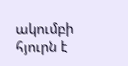ակումբի հյուրն է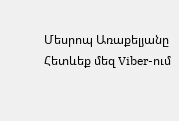Մեսրոպ Առաքելյանը
Հետևեք մեզ Viber-ում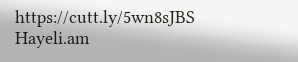https://cutt.ly/5wn8sJBS
Hayeli.am